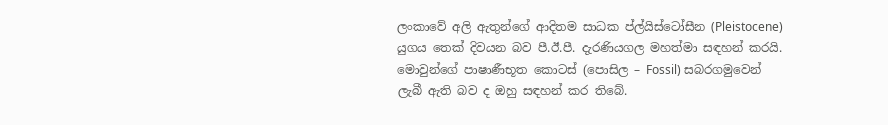ලංකාවේ අලි ඇතුන්ගේ ආදිතම සාධක ප්ල්යිස්ටෝසීන (Pleistocene) යුගය තෙක් දිවයන බව පී.ඊ.පී. දැරණියගල මහත්මා සඳහන් කරයි. මොවුන්ගේ පාෂාණීභූත කොටස් (පොසිල – Fossil) සබරගමුවෙන් ලැබී ඇති බව ද ඔහු සඳහන් කර තිබේ.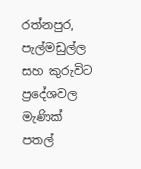රත්නපුර, පැල්මඩුල්ල සහ කුරුවිට ප්‍රදේශවල මැණික් පතල්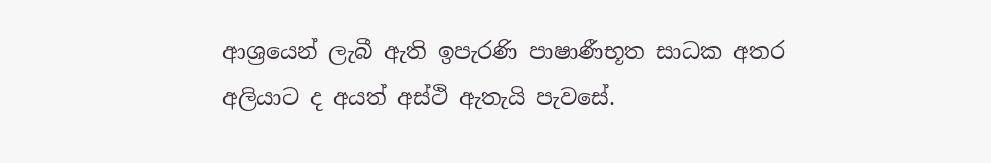ආශ්‍රයෙන් ලැබී ඇති ඉපැරණි පාෂාණීභූත සාධක අතර අලියාට ද අයත් අස්ථි ඇතැයි පැවසේ.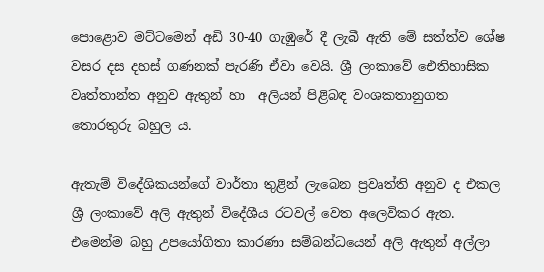පොළොව මට්ටමෙන් අඩි 30-40 ගැඹුරේ දී ලැබී ඇති මේ සත්ත්ව ශේෂ වසර දස දහස් ගණනක් පැරණි ඒවා වෙයි. ශ්‍රී ලංකාවේ ඓතිහාසික වෘත්තාන්ත අනුව ඇතුන් හා  අලියන් පිළිබඳ වංශකතානුගත තොරතුරු බහුල ය.

ඇතැම් විදේශිකයන්ගේ වාර්තා තුළින් ලැබෙන ප්‍රවෘත්ති අනුව ද එකල ශ්‍රී ලංකාවේ අලි ඇතුන් විදේශීය රටවල් වෙත අලෙවිකර ඇත. එමෙන්ම බහු උපයෝගිතා කාරණා සම්බන්ධයෙන් අලි ඇතුන් අල්ලා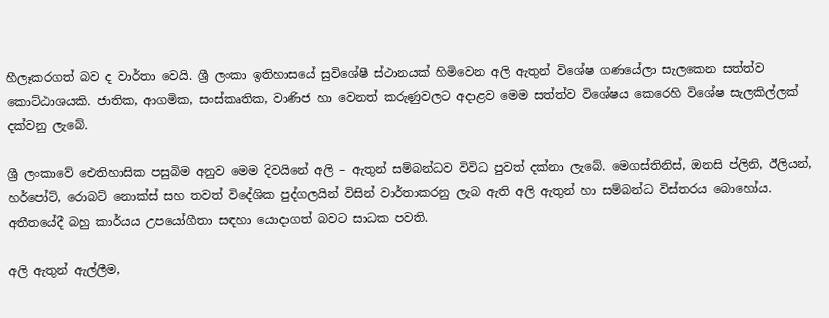හීලෑකරගත් බව ද වාර්තා වෙයි. ශ්‍රී ලංකා ඉතිහාසයේ සුවිශේෂී ස්ථානයක් හිමිවෙන අලි ඇතුන් විශේෂ ගණයේලා සැලකෙන සත්ත්ව කොට්ඨාශයකි. ජාතික, ආගමික, සංස්කෘතික, වාණිජ හා වෙනත් කරුණුවලට අදාළව මෙම සත්ත්ව විශේෂය කෙරෙහි විශේෂ සැලකිල්ලක් දක්වනු ලැබේ.

ශ්‍රී ලංකාවේ ඓතිහාසික පසුබිම අනුව මෙම දිවයිනේ අලි – ඇතුන් සම්බන්ධව විවිධ පුවත් දක්නා ලැබේ. මෙගස්තිනිස්, ඔනසි ප්ලිනි, ඊලියන්, හර්පෝට්, රොබට් නොක්ස් සහ තවත් විදේශික පුද්ගලයින් විසින් වාර්තාකරනු ලැබ ඇති අලි ඇතුන් හා සම්බන්ධ විස්තරය බොහෝය. අතීතයේදී බහු කාර්යය උපයෝගීතා සඳහා යොදාගත් බවට සාධක පවති.

අලි ඇතුන් ඇල්ලීම,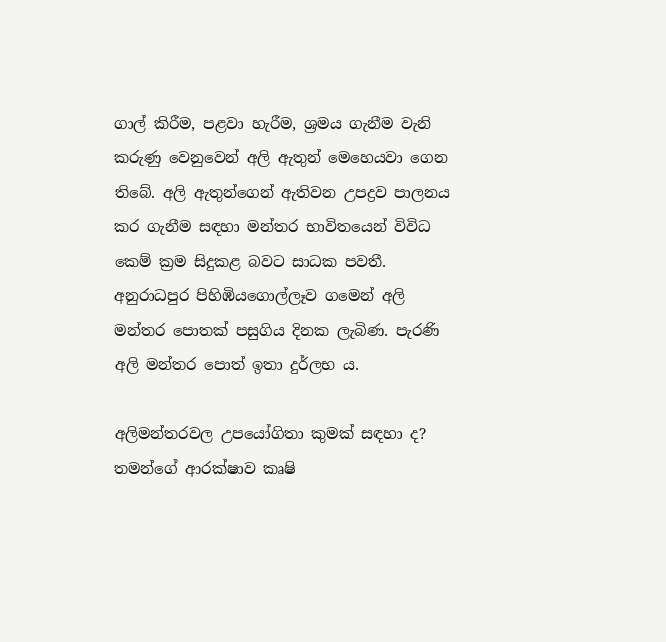ගාල් කිරීම, පළවා හැරීම, ශ්‍රමය ගැනීම වැනි කරුණු වෙනුවෙන් අලි ඇතුන් මෙහෙයවා ගෙන තිබේ. අලි ඇතුන්ගෙන් ඇතිවන උපද්‍රව පාලනය කර ගැනීම සඳහා මන්තර භාවිතයෙන් විවිධ කෙම් ක්‍රම සිදුකළ බවට සාධක පවතී. අනුරාධපුර පිහිඹියගොල්ලෑව ගමෙන් අලි මන්තර පොතක් පසුගිය දිනක ලැබිණ. පැරණි අලි මන්තර පොත් ඉතා දුර්ලභ ය.

අලිමන්තරවල උපයෝගිතා කුමක් සඳහා ද? තමන්ගේ ආරක්ෂාව කෘෂි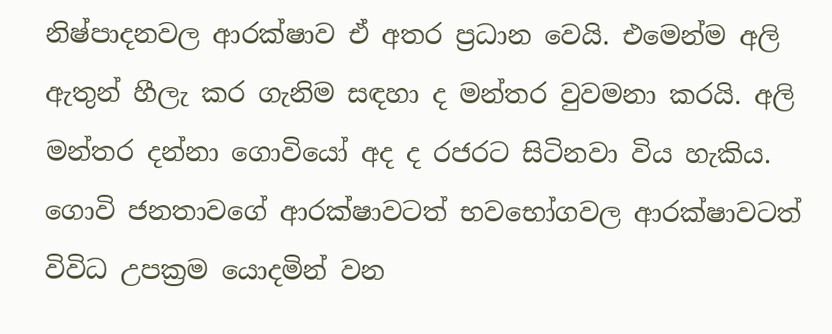නිෂ්පාදනවල ආරක්ෂාව ඒ අතර ප්‍රධාන වෙයි. එමෙන්ම අලි ඇතුන් හීලැ කර ගැනිම සඳහා ද මන්තර වුවමනා කරයි. අලි මන්තර දන්නා ගොවියෝ අද ද රජරට සිටිනවා විය හැකිය. ගොවි ජනතාවගේ ආරක්ෂාවටත් භවභෝගවල ආරක්ෂාවටත් විවිධ උපක්‍රම යොදමින් වන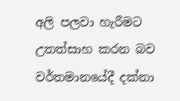අලි පලවා හැරීමට උතත්සාහ කරන බව වර්තමානයේදී දක්නා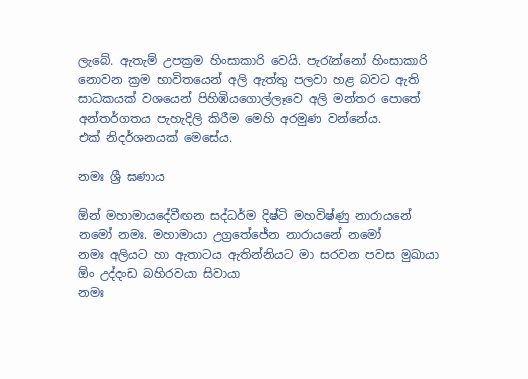ලැබේ. ඇතැම් උපක්‍රම හිංසාකාරි වෙයි. පැරැන්නෝ හිංසාකාරි නොවන ක්‍රම භාවිතයෙන් අලි ඇත්තු පලවා හළ බවට ඇති සාධකයක් වශයෙන් පිහිඹියගොල්ලෑවෙ අලි මන්තර පොතේ අන්තර්ගතය පැහැදිලි කිරීම මෙහි අරමුණ වන්නේය.
එක් නිදර්ශනයක් මෙසේය.

නමඃ ශ්‍රී ඝණාය

ඕන් මහාමායදේවීඟන සද්ධර්ම දිෂ්ටි මහවිෂ්ණු නාරායනේ නමෝ නමඃ. මහාමායා උග්‍රතේජේන නාරායනේ නමෝ
නමඃ අලියට හා ඇතාටය ඇතින්නියට මා සරවන පවස මුඛායා ඕං උද්දංඩ බහිරවයා සිවායා
නමඃ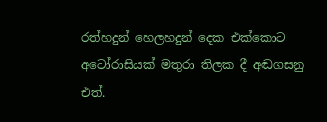රත්හදුන් හෙලහදුන් දෙක එක්කොට අටෝරාසියක් මතුරා තිලක දී අඬගසනු එත්.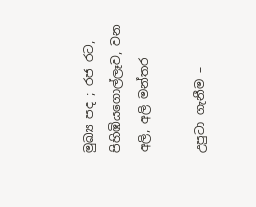මුඛ්‍ය පද ; රජ රට, පිහිඹියගොල්ලෑව, වන අලි, අලි මන්තර

උපුටා ගැනීම –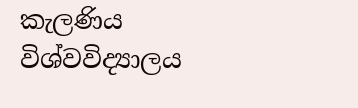කැලණිය විශ්වවිද්‍යාලය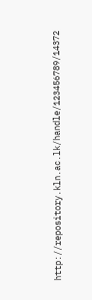http://repository.kln.ac.lk/handle/123456789/14372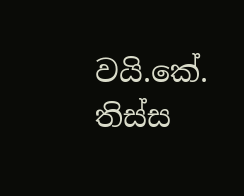වයි.කේ. තිස්ස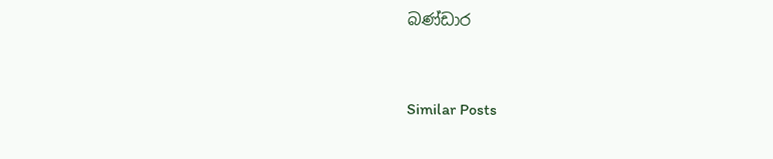බණ්ඩාර



Similar Posts